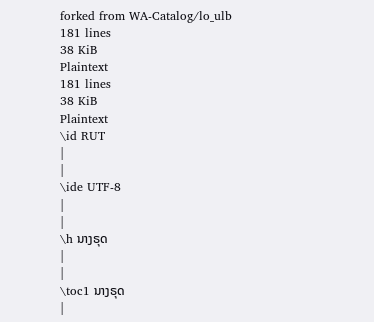forked from WA-Catalog/lo_ulb
181 lines
38 KiB
Plaintext
181 lines
38 KiB
Plaintext
\id RUT
|
|
\ide UTF-8
|
|
\h ນາງຣຸດ
|
|
\toc1 ນາງຣຸດ
|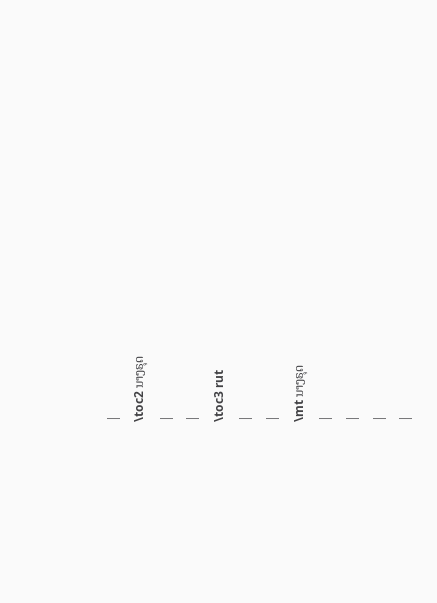|
\toc2 ນາງຣຸດ
|
|
\toc3 rut
|
|
\mt ນາງຣຸດ
|
|
|
|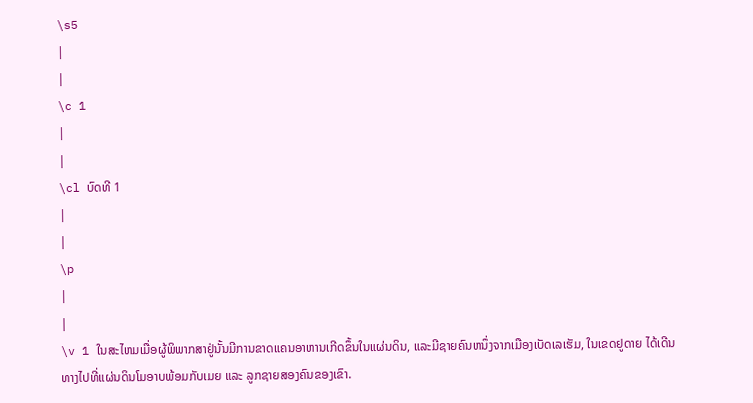\s5
|
|
\c 1
|
|
\cl ບົດທີ 1
|
|
\p
|
|
\v 1 ໃນສະໄຫມເມື່ອຜູ້ພິພາກສາຢູ່ນັ້ນມີການຂາດແຄນອາຫານເກີດຂຶ້ນໃນແຜ່ນດິນ, ແລະມີຊາຍຄົນຫນຶ່ງຈາກເມືອງເບັດເລເຮັມ, ໃນເຂດຢູດາຍ ໄດ້ເດີນທາງໄປທີ່ແຜ່ນດິນໂມອາບພ້ອມກັບເມຍ ແລະ ລູກຊາຍສອງຄົນຂອງເຂົາ.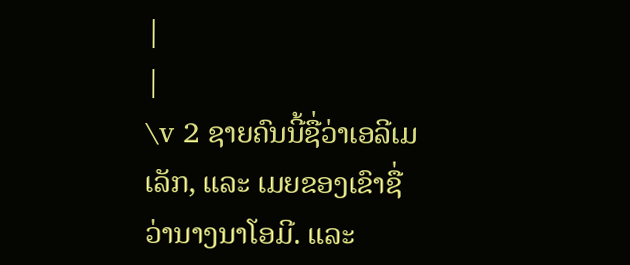|
|
\v 2 ຊາຍຄົນນີ້ຊື່ວ່າເອລີເມເລັກ, ແລະ ເມຍຂອງເຂົາຊື່ວ່ານາງນາໂອມີ. ແລະ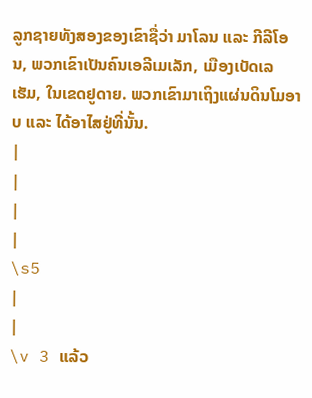ລູກຊາຍທັງສອງຂອງເຂົາຊື່ວ່າ ມາໂລນ ແລະ ກີລີໂອນ, ພວກເຂົາເປັນຄົນເອລີເມເລັກ, ເມືອງເບັດເລເຮັມ, ໃນເຂດຢູດາຍ. ພວກເຂົາມາເຖິງແຜ່ນດິນໂມອາບ ແລະ ໄດ້ອາໄສຢູ່ທີ່ນັ້ນ.
|
|
|
|
\s5
|
|
\v 3 ແລ້ວ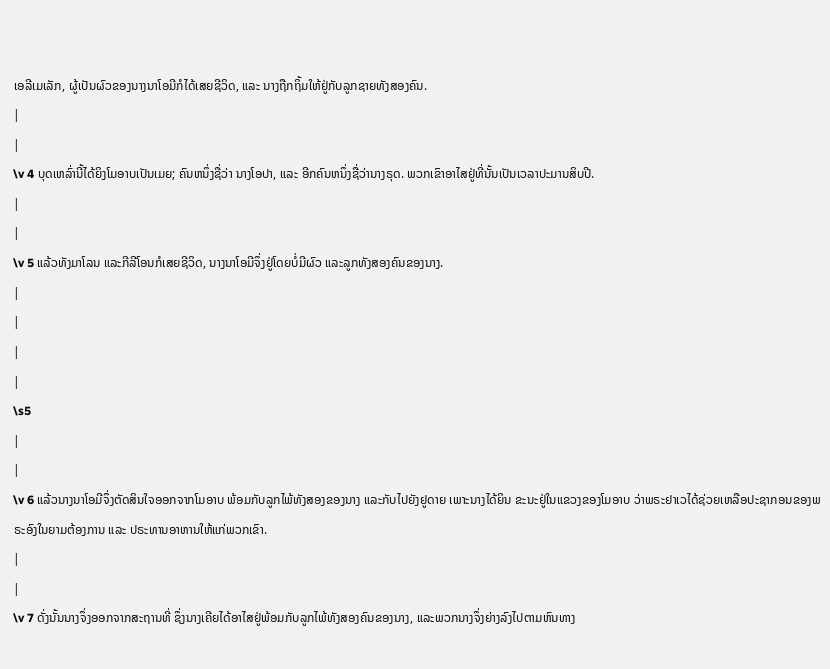ເອລີເມເລັກ, ຜູ້ເປັນຜົວຂອງນາງນາໂອມີກໍໄດ້ເສຍຊີວິດ, ແລະ ນາງຖືກຖິ້ມໃຫ້ຢູ່ກັບລູກຊາຍທັງສອງຄົນ.
|
|
\v 4 ບຸດເຫລົ່ານີ້ໄດ້ຍິງໂມອາບເປັນເມຍ; ຄົນຫນຶ່ງຊື່ວ່າ ນາງໂອປາ, ແລະ ອີກຄົນຫນຶ່ງຊື່ວ່ານາງຣຸດ. ພວກເຂົາອາໄສຢູ່ທີ່ນັ້ນເປັນເວລາປະມານສິບປີ.
|
|
\v 5 ແລ້ວທັງມາໂລນ ແລະກີລີໂອນກໍເສຍຊີວິດ, ນາງນາໂອມີຈຶ່ງຢູ່ໂດຍບໍ່ມີຜົວ ແລະລູກທັງສອງຄົນຂອງນາງ.
|
|
|
|
\s5
|
|
\v 6 ແລ້ວນາງນາໂອມີຈຶ່ງຕັດສິນໃຈອອກຈາກໂມອາບ ພ້ອມກັບລູກໄພ້ທັງສອງຂອງນາງ ແລະກັບໄປຍັງຢູດາຍ ເພາະນາງໄດ້ຍິນ ຂະນະຢູ່ໃນແຂວງຂອງໂມອາບ ວ່າພຣະຢາເວໄດ້ຊ່ວຍເຫລືອປະຊາກອນຂອງພຣະອົງໃນຍາມຕ້ອງການ ແລະ ປຣະທານອາຫານໃຫ້ແກ່ພວກເຂົາ.
|
|
\v 7 ດັ່ງນັ້ນນາງຈຶ່ງອອກຈາກສະຖານທີ່ ຊຶ່ງນາງເຄີຍໄດ້ອາໄສຢູ່ພ້ອມກັບລູກໄພ້ທັງສອງຄົນຂອງນາງ, ແລະພວກນາງຈຶ່ງຍ່າງລົງໄປຕາມຫົນທາງ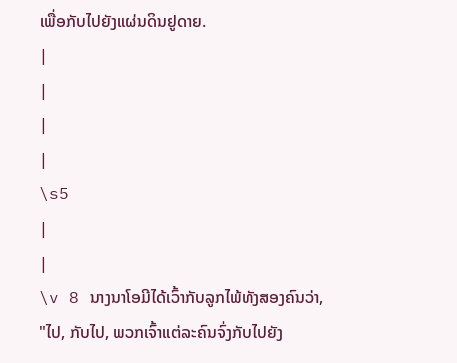ເພື່ອກັບໄປຍັງແຜ່ນດິນຢູດາຍ.
|
|
|
|
\s5
|
|
\v 8 ນາງນາໂອມີໄດ້ເວົ້າກັບລູກໄພ້ທັງສອງຄົນວ່າ, "ໄປ, ກັບໄປ, ພວກເຈົ້າແຕ່ລະຄົນຈົ່ງກັບໄປຍັງ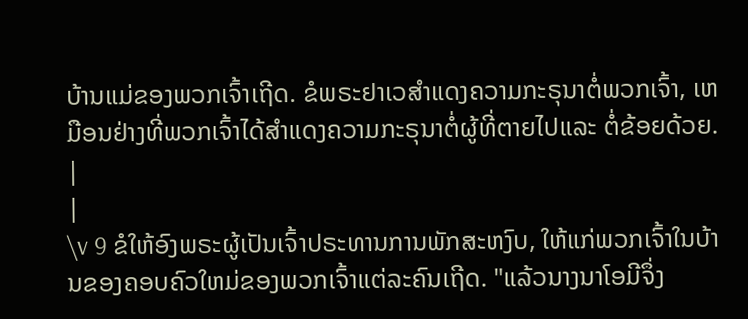ບ້ານແມ່ຂອງພວກເຈົ້າເຖີດ. ຂໍພຣະຢາເວສຳແດງຄວາມກະຣຸນາຕໍ່ພວກເຈົ້າ, ເຫມືອນຢ່າງທີ່ພວກເຈົ້າໄດ້ສຳແດງຄວາມກະຣຸນາຕໍ່ຜູ້ທີ່ຕາຍໄປແລະ ຕໍ່ຂ້ອຍດ້ວຍ.
|
|
\v 9 ຂໍໃຫ້ອົງພຣະຜູ້ເປັນເຈົ້າປຣະທານການພັກສະຫງົບ, ໃຫ້ແກ່ພວກເຈົ້າໃນບ້ານຂອງຄອບຄົວໃຫມ່ຂອງພວກເຈົ້າແຕ່ລະຄົນເຖີດ. "ແລ້ວນາງນາໂອມີຈຶ່ງ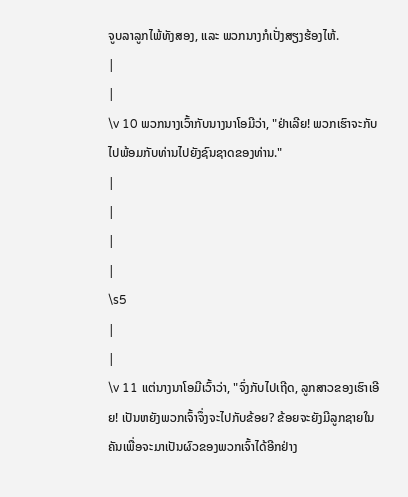ຈູບລາລູກໄພ້ທັງສອງ, ແລະ ພວກນາງກໍເປັ່ງສຽງຮ້ອງໄຫ້.
|
|
\v 10 ພວກນາງເວົ້າກັບນາງນາໂອມີວ່າ, "ຢ່າເລີຍ! ພວກເຮົາຈະກັບໄປພ້ອມກັບທ່ານໄປຍັງຊົນຊາດຂອງທ່ານ."
|
|
|
|
\s5
|
|
\v 11 ແຕ່ນາງນາໂອມີເວົ້າວ່າ, "ຈົ່ງກັບໄປເຖີດ, ລູກສາວຂອງເຮົາເອີຍ! ເປັນຫຍັງພວກເຈົ້າຈຶ່ງຈະໄປກັບຂ້ອຍ? ຂ້ອຍຈະຍັງມີລູກຊາຍໃນຄັນເພື່ອຈະມາເປັນຜົວຂອງພວກເຈົ້າໄດ້ອີກຢ່າງ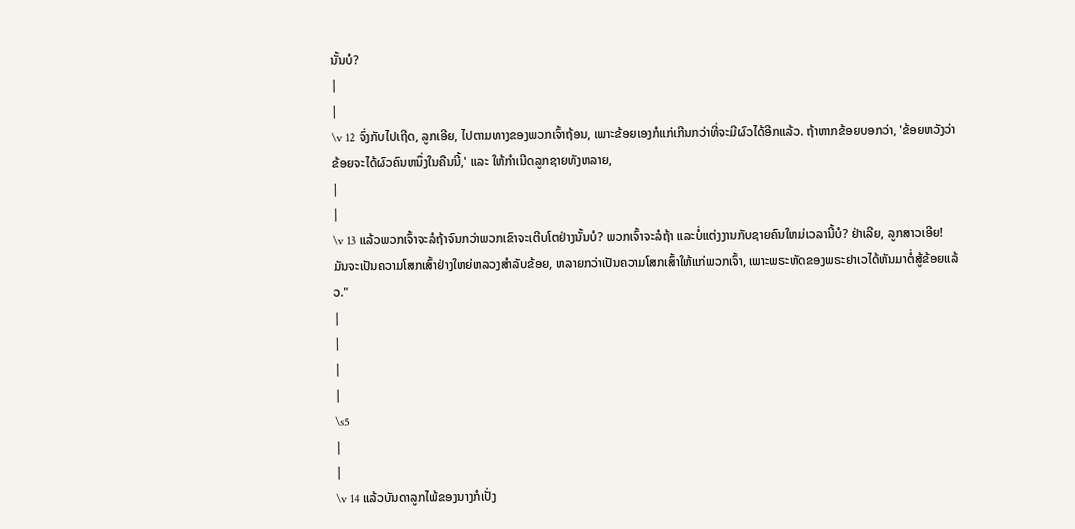ນັ້ນບໍ?
|
|
\v 12 ຈົ່ງກັບໄປເຖີດ, ລູກເອີຍ, ໄປຕາມທາງຂອງພວກເຈົ້າຖ້ອນ, ເພາະຂ້ອຍເອງກໍແກ່ເກີນກວ່າທີ່ຈະມີຜົວໄດ້ອີກແລ້ວ. ຖ້າຫາກຂ້ອຍບອກວ່າ, 'ຂ້ອຍຫວັງວ່າ ຂ້ອຍຈະໄດ້ຜົວຄົນຫນຶ່ງໃນຄືນນີ້,' ແລະ ໃຫ້ກຳເນີດລູກຊາຍທັງຫລາຍ,
|
|
\v 13 ແລ້ວພວກເຈົ້າຈະລໍຖ້າຈົນກວ່າພວກເຂົາຈະເຕີບໂຕຢ່າງນັ້ນບໍ? ພວກເຈົ້າຈະລໍຖ້າ ແລະບໍ່ແຕ່ງງານກັບຊາຍຄົນໃຫມ່ເວລານີ້ບໍ? ຢ່າເລີຍ, ລູກສາວເອີຍ! ມັນຈະເປັນຄວາມໂສກເສົ້າຢ່າງໃຫຍ່ຫລວງສຳລັບຂ້ອຍ, ຫລາຍກວ່າເປັນຄວາມໂສກເສົ້າໃຫ້ແກ່ພວກເຈົ້າ, ເພາະພຣະຫັດຂອງພຣະຢາເວໄດ້ຫັນມາຕໍ່ສູ້ຂ້ອຍແລ້ວ."
|
|
|
|
\s5
|
|
\v 14 ແລ້ວບັນດາລູກໄພ້ຂອງນາງກໍເປັ່ງ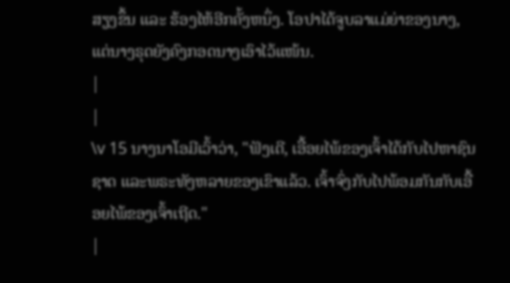ສຽງຂຶ້ນ ແລະ ຮ້ອງໄຫ້ອີກຄັ້ງຫນຶ່ງ. ໂອປາໄດ້ຈູບລາແມ່ຍ່າຂອງນາງ, ແຕ່ນາງຣຸດຍັງຄົງກອດນາງເອົາໄວ້ແໜ້ນ.
|
|
\v 15 ນາງນາໂອມີເວົ້າວ່າ, "ຟັງເດີ, ເອື້ອຍໄພ້ຂອງເຈົ້າໄດ້ກັບໄປຫາຊົນຊາດ ແລະພຣະທັງຫລາຍຂອງເຂົາແລ້ວ. ເຈົ້າຈົ່ງກັບໄປພ້ອມກັນກັບເອື້ອຍໄພ້ຂອງເຈົ້າເຖີດ."
|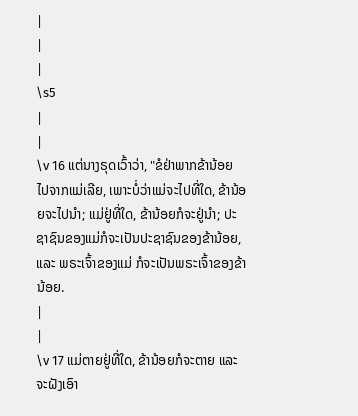|
|
|
\s5
|
|
\v 16 ແຕ່ນາງຣຸດເວົ້າວ່າ, "ຂໍຢ່າພາກຂ້ານ້ອຍໄປຈາກແມ່ເລີຍ, ເພາະບໍ່ວ່າແມ່ຈະໄປທີ່ໃດ, ຂ້ານ້ອຍຈະໄປນຳ; ແມ່ຢູ່ທີ່ໃດ, ຂ້ານ້ອຍກໍຈະຢູ່ນຳ; ປະຊາຊົນຂອງແມ່ກໍຈະເປັນປະຊາຊົນຂອງຂ້ານ້ອຍ, ແລະ ພຣະເຈົ້າຂອງແມ່ ກໍຈະເປັນພຣະເຈົ້າຂອງຂ້ານ້ອຍ.
|
|
\v 17 ແມ່ຕາຍຢູ່ທີ່ໃດ, ຂ້ານ້ອຍກໍຈະຕາຍ ແລະ ຈະຝັງເອົາ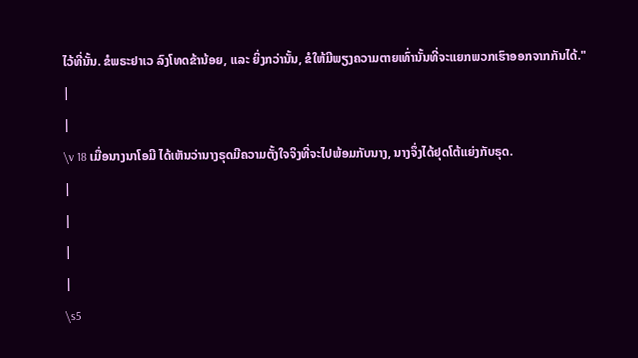ໄວ້ທີ່ນັ້ນ. ຂໍພຣະຢາເວ ລົງໂທດຂ້ານ້ອຍ, ແລະ ຍິ່ງກວ່ານັ້ນ, ຂໍໃຫ້ມີພຽງຄວາມຕາຍເທົ່ານັ້ນທີ່ຈະແຍກພວກເຮົາອອກຈາກກັນໄດ້."
|
|
\v 18 ເມື່ອນາງນາໂອມີ ໄດ້ເຫັນວ່ານາງຣຸດມີຄວາມຕັ້ງໃຈຈິງທີ່ຈະໄປພ້ອມກັບນາງ, ນາງຈຶ່ງໄດ້ຢຸດໂຕ້ແຍ່ງກັບຣຸດ.
|
|
|
|
\s5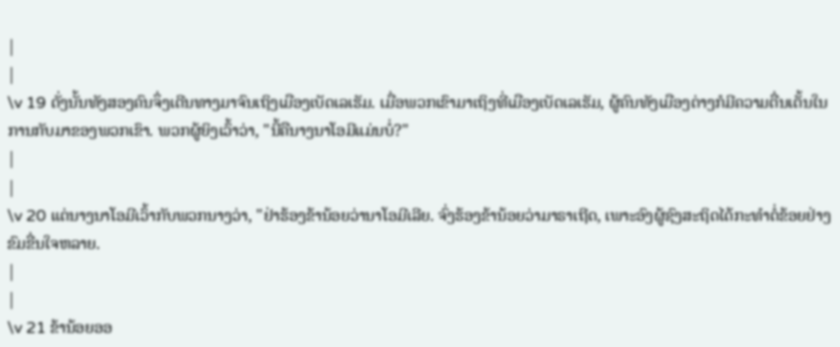|
|
\v 19 ດັ່ງນັ້ນທັງສອງຄົນຈຶ່ງເດີນທາງມາຈົນເຖິງເມືອງເບັດເລເຮັມ. ເມື່ອພວກເຂົາມາເຖິງທີ່ເມືອງເບັດເລເຮັມ, ຜູ້ຄົນທັງເມືອງຕ່າງກໍມີຄວາມຕື່ນເຕັ້ນໃນການກັບມາຂອງພວກເຂົາ. ພວກຜູ້ຍິງເວົ້າວ່າ, "ນີ້ຄືນາງນາໂອມີແມ່ນບໍ່?"
|
|
\v 20 ແຕ່ນາງນາໂອມີເວົ້າກັບພວກນາງວ່າ, "ຢ່າຮ້ອງຂ້ານ້ອຍວ່ານາໂອມີເລີຍ. ຈົ່ງຮ້ອງຂ້ານ້ອຍວ່າມາຣາເຖີດ, ເພາະອົງຜູ້ຊົງສະຖິດໄດ້ກະທຳຕໍ່ຂ້ອຍຢ່າງຂົມຂື່ນໃຈຫລາຍ.
|
|
\v 21 ຂ້ານ້ອຍອອ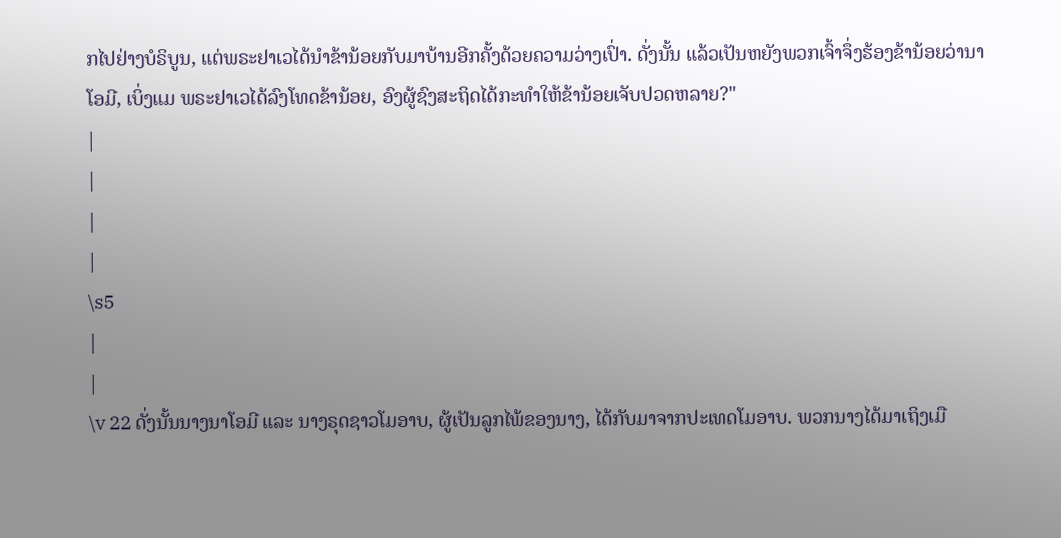ກໄປຢ່າງບໍຣິບູນ, ແຕ່ພຣະຢາເວໄດ້ນຳຂ້ານ້ອຍກັບມາບ້ານອີກຄັ້ງດ້ວຍຄວາມວ່າງເປົ່າ. ດັ່ງນັ້ນ ແລ້ວເປັນຫຍັງພວກເຈົ້າຈຶ່ງຮ້ອງຂ້ານ້ອຍວ່ານາໂອມີ, ເບິ່ງແມ ພຣະຢາເວໄດ້ລົງໂທດຂ້ານ້ອຍ, ອົງຜູ້ຊົງສະຖິດໄດ້ກະທຳໃຫ້ຂ້ານ້ອຍເຈັບປວດຫລາຍ?"
|
|
|
|
\s5
|
|
\v 22 ດັ່ງນັ້ນນາງນາໂອມີ ແລະ ນາງຣຸດຊາວໂມອາບ, ຜູ້ເປັນລູກໄພ້ຂອງນາງ, ໄດ້ກັບມາຈາກປະເທດໂມອາບ. ພວກນາງໄດ້ມາເຖິງເມື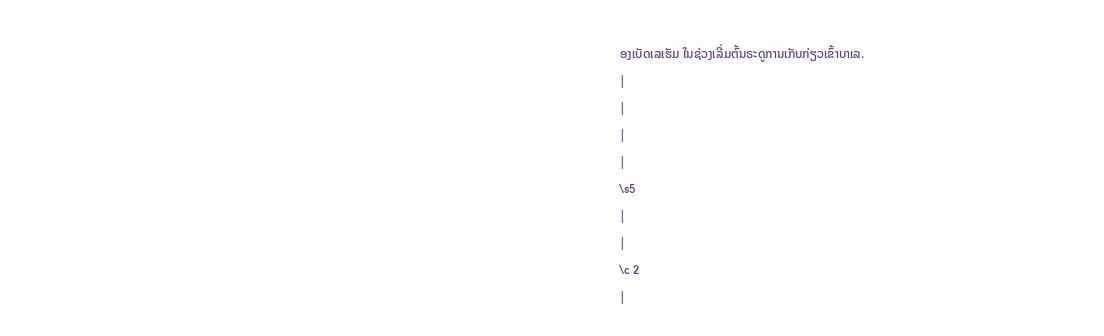ອງເບັດເລເຮັມ ໃນຊ່ວງເລີ່ມຕົ້ນຣະດູການເກັບກ່ຽວເຂົ້າບາເລ.
|
|
|
|
\s5
|
|
\c 2
|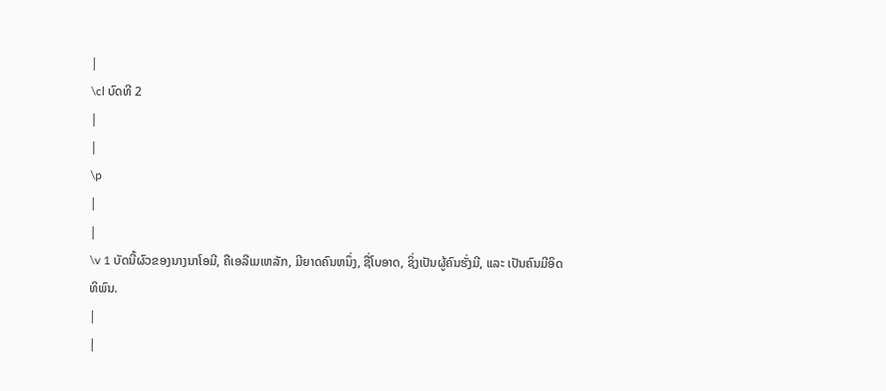|
\cl ບົດທີ 2
|
|
\p
|
|
\v 1 ບັດນີ້ຜົວຂອງນາງນາໂອມີ, ຄືເອລີເມເຫລັກ, ມີຍາດຄົນຫນຶ່ງ, ຊື່ໂບອາດ, ຊິ່ງເປັນຜູ້ຄົນຮັ່ງມີ, ແລະ ເປັນຄົນມີອິດທິພົນ.
|
|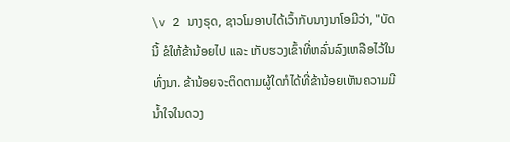\v 2 ນາງຣຸດ, ຊາວໂມອາບໄດ້ເວົ້າກັບນາງນາໂອມີວ່າ, "ບັດນີ້ ຂໍໃຫ້ຂ້ານ້ອຍໄປ ແລະ ເກັບຮວງເຂົ້າທີ່ຫລົ່ນລົງເຫລືອໄວ້ໃນທົ່ງນາ. ຂ້ານ້ອຍຈະຕິດຕາມຜູ້ໃດກໍໄດ້ທີ່ຂ້ານ້ອຍເຫັນຄວາມມີນ້ຳໃຈໃນດວງ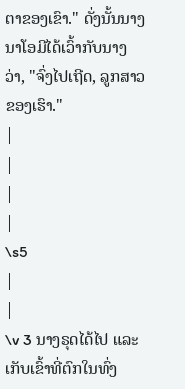ຕາຂອງເຂົາ." ດັ່ງນັ້ນນາງນາໂອມີໄດ້ເວົ້າກັບນາງວ່າ, "ຈົ່ງໄປເຖີດ, ລູກສາວຂອງເຮົາ."
|
|
|
|
\s5
|
|
\v 3 ນາງຣຸດໄດ້ໄປ ແລະ ເກັບເຂົ້າທີ່ຕົກໃນທົ່ງ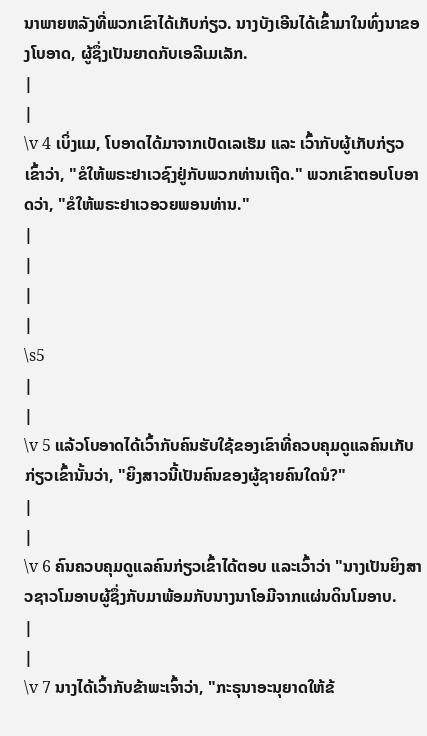ນາພາຍຫລັງທີ່ພວກເຂົາໄດ້ເກັບກ່ຽວ. ນາງບັງເອີນໄດ້ເຂົ້າມາໃນທົ່ງນາຂອງໂບອາດ, ຜູ້ຊຶ່ງເປັນຍາດກັບເອລີເມເລັກ.
|
|
\v 4 ເບິ່ງແມ, ໂບອາດໄດ້ມາຈາກເບັດເລເຮັມ ແລະ ເວົ້າກັບຜູ້ເກັບກ່ຽວເຂົ້າວ່າ, "ຂໍໃຫ້ພຣະຢາເວຊົງຢູ່ກັບພວກທ່ານເຖີດ." ພວກເຂົາຕອບໂບອາດວ່າ, "ຂໍໃຫ້ພຣະຢາເວອວຍພອນທ່ານ."
|
|
|
|
\s5
|
|
\v 5 ແລ້ວໂບອາດໄດ້ເວົ້າກັບຄົນຮັບໃຊ້ຂອງເຂົາທີ່ຄວບຄຸມດູແລຄົນເກັບກ່ຽວເຂົ້ານັ້ນວ່າ, "ຍິງສາວນີ້ເປັນຄົນຂອງຜູ້ຊາຍຄົນໃດນໍ?"
|
|
\v 6 ຄົນຄວບຄຸມດູແລຄົນກ່ຽວເຂົ້າໄດ້ຕອບ ແລະເວົ້າວ່າ "ນາງເປັນຍິງສາວຊາວໂມອາບຜູ້ຊຶ່ງກັບມາພ້ອມກັບນາງນາໂອມີຈາກແຜ່ນດິນໂມອາບ.
|
|
\v 7 ນາງໄດ້ເວົ້າກັບຂ້າພະເຈົ້າວ່າ, "ກະຣຸນາອະນຸຍາດໃຫ້ຂ້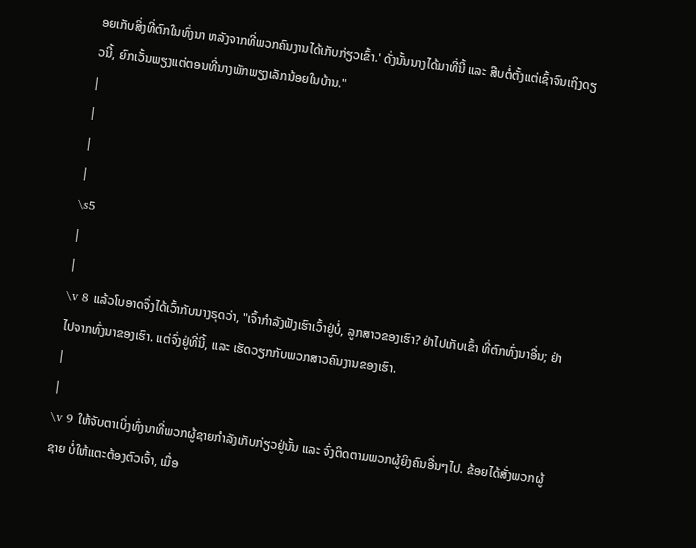ອຍເກັບສິ່ງທີ່ຕົກໃນທົ່ງນາ ຫລັງຈາກທີ່ພວກຄົນງານໄດ້ເກັບກ່ຽວເຂົ້າ.' ດັ່ງນັ້ນນາງໄດ້ມາທີ່ນີ້ ແລະ ສືບຕໍ່ຕັ້ງແຕ່ເຊົ້າຈົນເຖິງດຽວນີ້, ຍົກເວັ້ນພຽງແຕ່ຕອນທີ່ນາງພັກພຽງເລັກນ້ອຍໃນບ້ານ."
|
|
|
|
\s5
|
|
\v 8 ແລ້ວໂບອາດຈຶ່ງໄດ້ເວົ້າກັບນາງຣຸດວ່າ, "ເຈົ້າກຳລັງຟັງເຮົາເວົ້າຢູ່ບໍ່, ລູກສາວຂອງເຮົາ? ຢ່າໄປເກັບເຂົ້າ ທີ່ຕົກທົ່ງນາອື່ນ; ຢ່າໄປຈາກທົ່ງນາຂອງເຮົາ. ແຕ່ຈົ່ງຢູ່ທີ່ນີ້, ແລະ ເຮັດວຽກກັບພວກສາວຄົນງານຂອງເຮົາ.
|
|
\v 9 ໃຫ້ຈັບຕາເບິ່ງທົ່ງນາທີ່ພວກຜູ້ຊາຍກຳລັງເກັບກ່ຽວຢູ່ນັ້ນ ແລະ ຈົ່ງຕິດຕາມພວກຜູ້ຍິງຄົນອື່ນໆໄປ. ຂ້ອຍໄດ້ສັ່ງພວກຜູ້ຊາຍ ບໍ່ໃຫ້ແຕະຕ້ອງຕົວເຈົ້າ, ເມື່ອ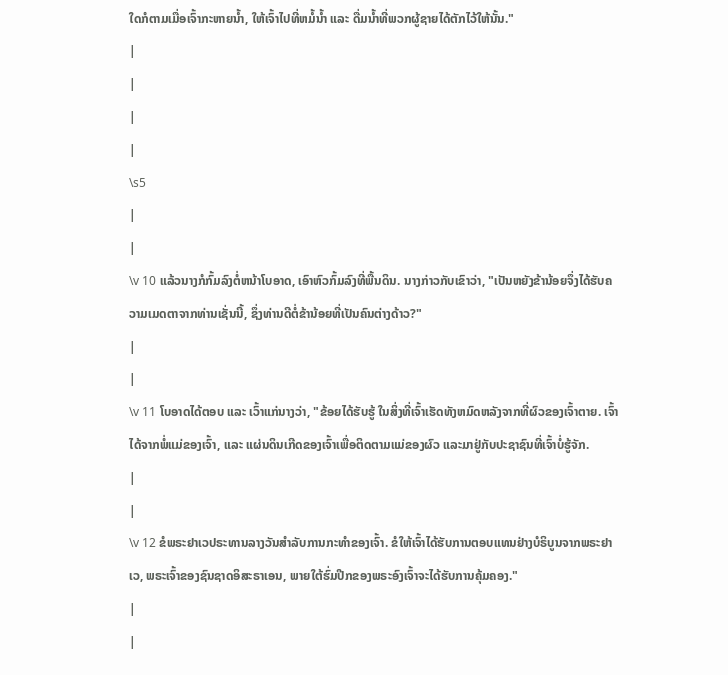ໃດກໍຕາມເມື່ອເຈົ້າກະຫາຍນ້ຳ, ໃຫ້ເຈົ້າໄປທີ່ຫມໍ້ນ້ຳ ແລະ ດື່ມນ້ຳທີ່ພວກຜູ້ຊາຍໄດ້ຕັກໄວ້ໃຫ້ນັ້ນ."
|
|
|
|
\s5
|
|
\v 10 ແລ້ວນາງກໍກົ້ມລົງຕໍ່ຫນ້າໂບອາດ, ເອົາຫົວກົ້ມລົງທີ່ພື້ນດິນ. ນາງກ່າວກັບເຂົາວ່າ, "ເປັນຫຍັງຂ້ານ້ອຍຈຶ່ງໄດ້ຮັບຄວາມເມດຕາຈາກທ່ານເຊັ່ນນີ້, ຊຶ່ງທ່ານດີຕໍ່ຂ້ານ້ອຍທີ່ເປັນຄົນຕ່າງດ້າວ?"
|
|
\v 11 ໂບອາດໄດ້ຕອບ ແລະ ເວົ້າແກ່ນາງວ່າ, "ຂ້ອຍໄດ້ຮັບຮູ້ ໃນສິ່ງທີ່ເຈົ້າເຮັດທັງຫມົດຫລັງຈາກທີ່ຜົວຂອງເຈົ້າຕາຍ. ເຈົ້າໄດ້ຈາກພໍ່ແມ່ຂອງເຈົ້າ, ແລະ ແຜ່ນດິນເກີດຂອງເຈົ້າເພື່ອຕິດຕາມແມ່ຂອງຜົວ ແລະມາຢູ່ກັບປະຊາຊົນທີ່ເຈົ້າບໍ່ຮູ້ຈັກ.
|
|
\v 12 ຂໍພຣະຢາເວປຣະທານລາງວັນສຳລັບການກະທຳຂອງເຈົ້າ. ຂໍໃຫ້ເຈົ້າໄດ້ຮັບການຕອບແທນຢ່າງບໍຣິບູນຈາກພຣະຢາເວ, ພຣະເຈົ້າຂອງຊົນຊາດອິສະຣາເອນ, ພາຍໃຕ້ຮົ່ມປີກຂອງພຣະອົງເຈົ້າຈະໄດ້ຮັບການຄຸ້ມຄອງ."
|
|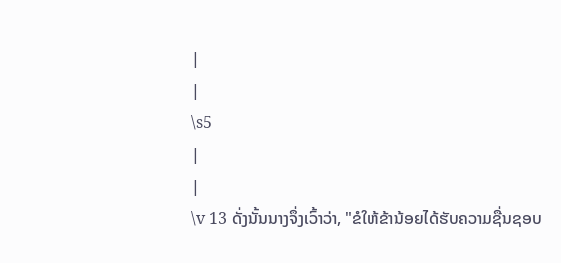|
|
\s5
|
|
\v 13 ດັ່ງນັ້ນນາງຈຶ່ງເວົ້າວ່າ, "ຂໍໃຫ້ຂ້ານ້ອຍໄດ້ຮັບຄວາມຊື່ນຊອບ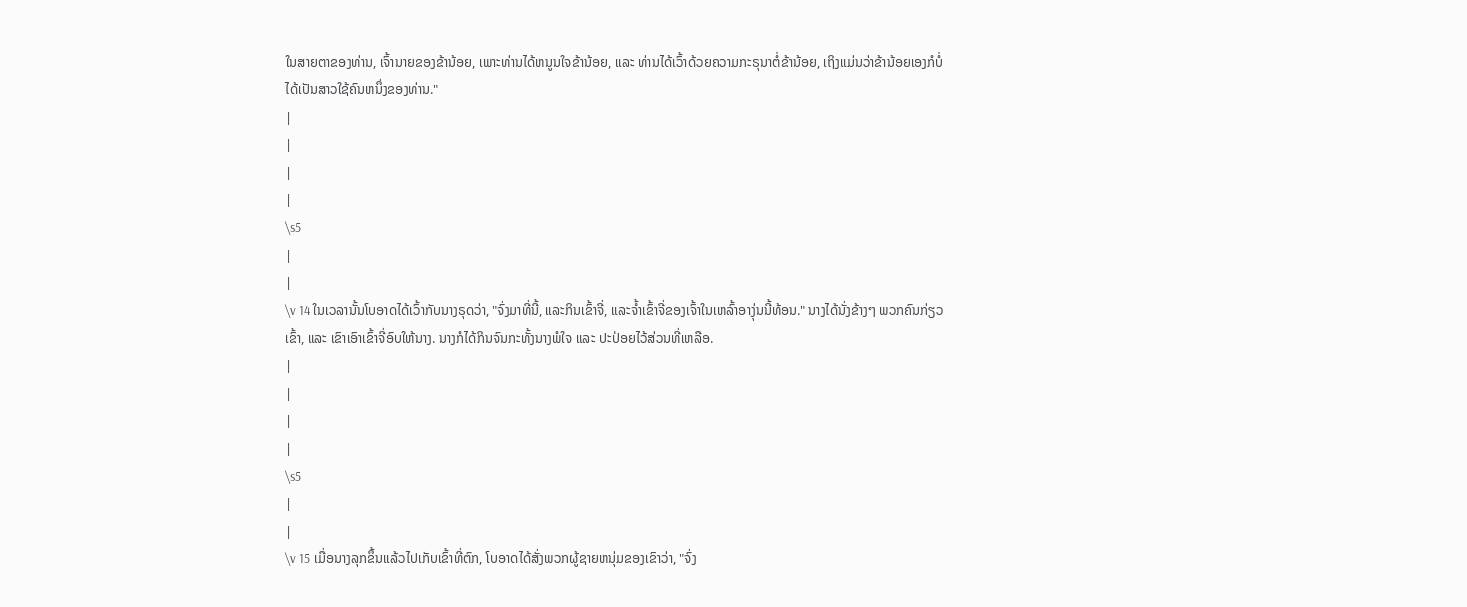ໃນສາຍຕາຂອງທ່ານ, ເຈົ້ານາຍຂອງຂ້ານ້ອຍ, ເພາະທ່ານໄດ້ຫນູນໃຈຂ້ານ້ອຍ, ແລະ ທ່ານໄດ້ເວົ້າດ້ວຍຄວາມກະຣຸນາຕໍ່ຂ້ານ້ອຍ, ເຖິງແມ່ນວ່າຂ້ານ້ອຍເອງກໍບໍ່ໄດ້ເປັນສາວໃຊ້ຄົນຫນຶ່ງຂອງທ່ານ."
|
|
|
|
\s5
|
|
\v 14 ໃນເວລານັ້ນໂບອາດໄດ້ເວົ້າກັບນາງຣຸດວ່າ, "ຈົ່ງມາທີ່ນີ້, ແລະກິນເຂົ້າຈີ່, ແລະຈໍ້າເຂົ້າຈີ່ຂອງເຈົ້າໃນເຫລົ້າອາງຸ່ນນີ້ທ້ອນ." ນາງໄດ້ນັ່ງຂ້າງໆ ພວກຄົນກ່ຽວເຂົ້າ, ແລະ ເຂົາເອົາເຂົ້າຈີ່ອົບໃຫ້ນາງ. ນາງກໍໄດ້ກິນຈົນກະທັ້ງນາງພໍໃຈ ແລະ ປະປ່ອຍໄວ້ສ່ວນທີ່ເຫລືອ.
|
|
|
|
\s5
|
|
\v 15 ເມື່ອນາງລຸກຂຶ້ນເເລ້ວໄປເກັບເຂົ້າທີ່ຕົກ, ໂບອາດໄດ້ສັ່ງພວກຜູ້ຊາຍຫນຸ່ມຂອງເຂົາວ່າ, "ຈົ່ງ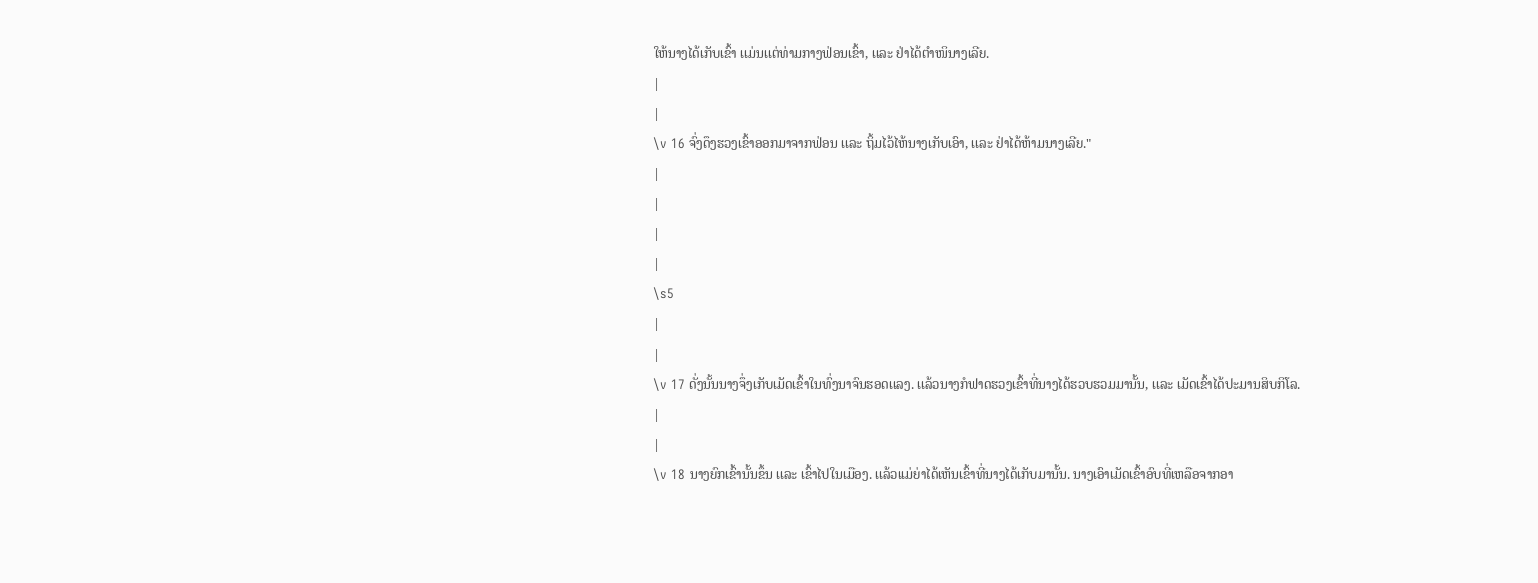ໃຫ້ນາງໄດ້ເກັບເຂົ້າ ເເມ່ນເເຕ່ທ່າມກາງຟ່ອນເຂົ້າ, ເເລະ ຢ່າໄດ້ຕຳໜິນາງເລີຍ.
|
|
\v 16 ຈົ່ງດຶງຮວງເຂົ້າອອກມາຈາກຟ່ອນ ເເລະ ຖິ້ມໄວ້ໄຫ້ນາງເກັບເອົາ, ເເລະ ຢ່າໄດ້ຫ້າມນາງເລີຍ."
|
|
|
|
\s5
|
|
\v 17 ດັ່ງນັ້ນນາງຈຶ່ງເກັບເມັດເຂົ້າໃນທົ່ງນາຈົນຮອດເເລງ. ເເລ້ວນາງກໍຟາດຮວງເຂົ້າທີ່ນາງໄດ້ຮວບຮວມມານັ້ນ, ເເລະ ເມັດເຂົ້າໄດ້ປະມານສິບກິໂລ.
|
|
\v 18 ນາງຍົກເຂົ້ານັ້ນຂຶ້ນ ເເລະ ເຂົ້າໄປໃນເມືອງ. ເເລ້ວເເມ່ຍ່າໄດ້ເຫັນເຂົ້າທີ່ນາງໄດ້ເກັບມານັ້ນ. ນາງເອົາເມັດເຂົ້າອົບທີ່ເຫລືອຈາກອາ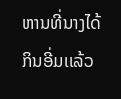ຫານທີ່ນາງໄດ້ກິນອີ່ມເເລ້ວ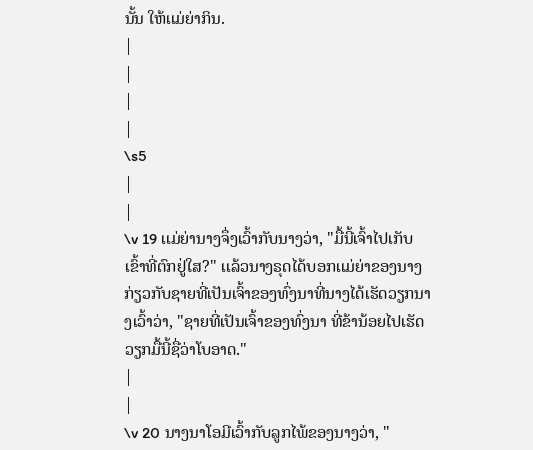ນັ້ນ ໃຫ້ເເມ່ຍ່າກິນ.
|
|
|
|
\s5
|
|
\v 19 ເເມ່ຍ່ານາງຈຶ່ງເວົ້າກັບນາງວ່າ, "ມື້ນີ້ເຈົ້າໄປເກັບເຂົ້າທີ່ຕົກຢູ່ໃສ?" ເເລ້ວນາງຣຸດໄດ້ບອກເເມ່ຍ່າຂອງນາງກ່ຽວກັບຊາຍທີ່ເປັນເຈົ້າຂອງທົ່ງນາທີ່ນາງໄດ້ເຮັດວຽກນາງເວົ້າວ່າ, "ຊາຍທີ່ເປັນເຈົ້າຂອງທົ່ງນາ ທີ່ຂ້ານ້ອຍໄປເຮັດວຽກມື້ນີ້ຊື່ວ່າໂບອາດ."
|
|
\v 20 ນາງນາໂອມີເວົ້າກັບລູກໄພ້ຂອງນາງວ່າ, "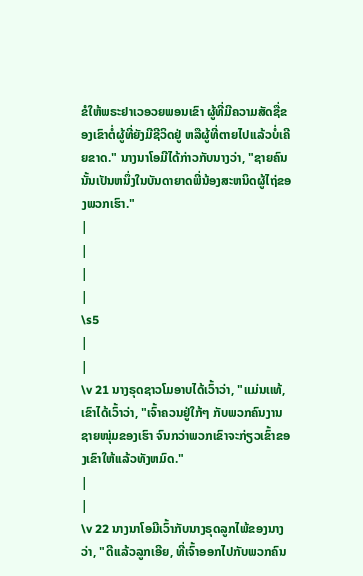ຂໍໃຫ້ພຣະຢາເວອວຍພອນເຂົາ ຜູ້ທີ່ມີຄວາມສັດຊື່ຂອງເຂົາຕໍ່ຜູ້ທີ່ຍັງມີຊີວິດຢູ່ ຫລືຜູ້ທີ່ຕາຍໄປເເລ້ວບໍ່ເຄີຍຂາດ." ນາງນາໂອມີໄດ້ກ່າວກັບນາງວ່າ, "ຊາຍຄົນນັ້ນເປັນຫນຶ່ງໃນບັນດາຍາດພີ່ນ້ອງສະຫນິດຜູ້ໄຖ່ຂອງພວກເຮົາ."
|
|
|
|
\s5
|
|
\v 21 ນາງຣຸດຊາວໂມອາບໄດ້ເວົ້າວ່າ, "ແມ່ນເເທ້, ເຂົາໄດ້ເວົ້າວ່າ, "ເຈົ້າຄວນຢູ່ໃກ້ໆ ກັບພວກຄົນງານຊາຍໜຸ່ມຂອງເຮົາ ຈົນກວ່າພວກເຂົາຈະກ່ຽວເຂົ້າຂອງເຂົາໃຫ້ເເລ້ວທັງຫມົດ."
|
|
\v 22 ນາງນາໂອມີເວົ້າກັບນາງຣຸດລູກໄພ້ຂອງນາງວ່າ, "ດີເເລ້ວລູກເອີຍ, ທີ່ເຈົ້າອອກໄປກັບພວກຄົນ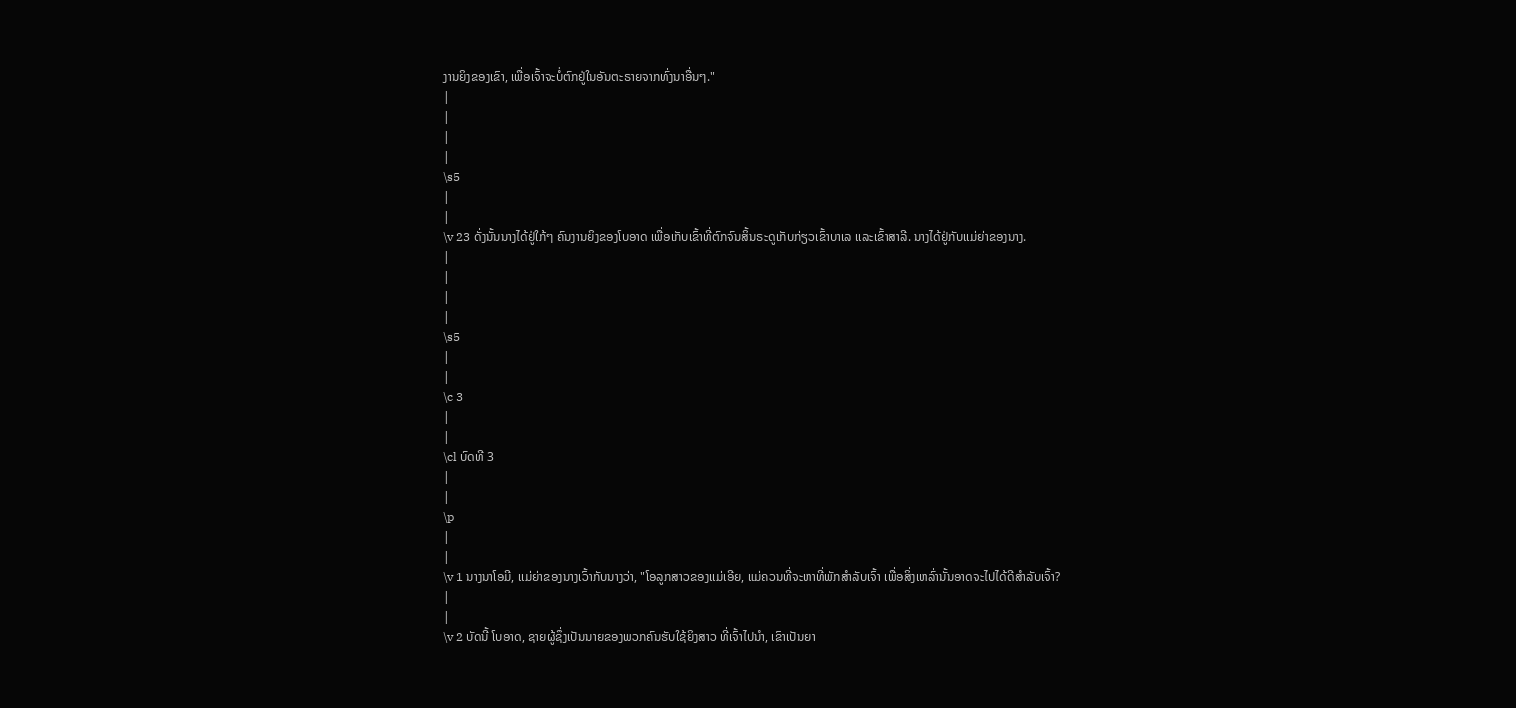ງານຍິງຂອງເຂົາ, ເພື່ອເຈົ້າຈະບໍ່ຕົກຢູ່ໃນອັນຕະຣາຍຈາກທົ່ງນາອື່ນໆ."
|
|
|
|
\s5
|
|
\v 23 ດັ່ງນັ້ນນາງໄດ້ຢູ່ໃກ້ໆ ຄົນງານຍິງຂອງໂບອາດ ເພື່ອເກັບເຂົ້າທີ່ຕົກຈົນສິ້ນຣະດູເກັບກ່ຽວເຂົ້າບາເລ ເເລະເຂົ້າສາລີ. ນາງໄດ້ຢູ່ກັບເເມ່ຍ່າຂອງນາງ.
|
|
|
|
\s5
|
|
\c 3
|
|
\cl ບົດທີ 3
|
|
\p
|
|
\v 1 ນາງນາໂອມີ, ເເມ່ຍ່າຂອງນາງເວົ້າກັບນາງວ່າ, "ໂອລູກສາວຂອງເເມ່ເອີຍ, ແມ່ຄວນທີ່ຈະຫາທີ່ພັກສຳລັບເຈົ້າ ເພື່ອສິ່ງເຫລົ່ານັ້ນອາດຈະໄປໄດ້ດີສຳລັບເຈົ້າ?
|
|
\v 2 ບັດນີ້ ໂບອາດ, ຊາຍຜູ້ຊຶ່ງເປັນນາຍຂອງພວກຄົນຮັບໃຊ້ຍິງສາວ ທີ່ເຈົ້າໄປນຳ, ເຂົາເປັນຍາ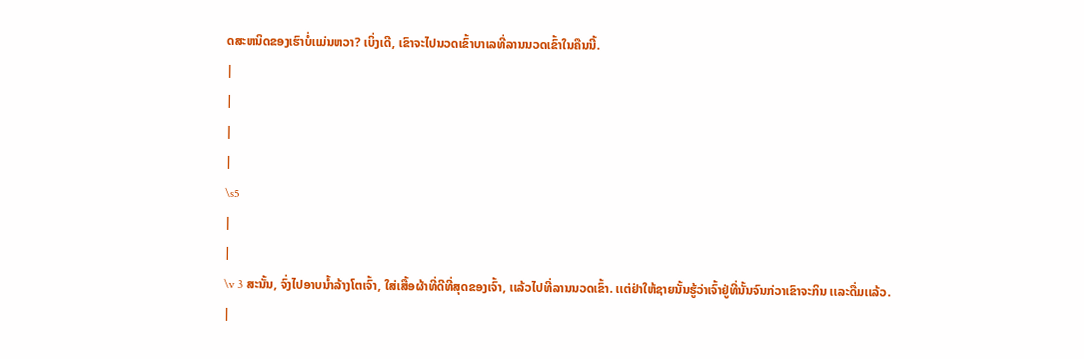ດສະຫນິດຂອງເຮົາບໍ່ເເມ່ນຫວາ? ເບິ່ງເດີ, ເຂົາຈະໄປນວດເຂົ້າບາເລທີ່ລານນວດເຂົ້າໃນຄືນນີ້.
|
|
|
|
\s5
|
|
\v 3 ສະນັ້ນ, ຈົ່ງໄປອາບນ້ຳລ້າງໂຕເຈົ້າ, ໃສ່ເສື້ອຜ້າທີ່ດີທີ່ສຸດຂອງເຈົ້າ, ເເລ້ວໄປທີ່ລານນວດເຂົ້າ. ເເຕ່ຢ່າໃຫ້ຊາຍນັ້ນຮູ້ວ່າເຈົ້າຢູ່ທີ່ນັ້ນຈົນກ່ວາເຂົາຈະກິນ ເເລະດື່ມເເລ້ວ.
|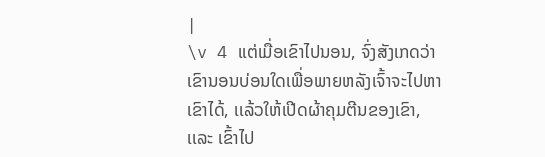|
\v 4 ແຕ່ເມື່ອເຂົາໄປນອນ, ຈົ່ງສັງເກດວ່າເຂົານອນບ່ອນໃດເພື່ອພາຍຫລັງເຈົ້າຈະໄປຫາເຂົາໄດ້, ເເລ້ວໃຫ້ເປີດຜ້າຄຸມຕີນຂອງເຂົາ, ເເລະ ເຂົ້າໄປ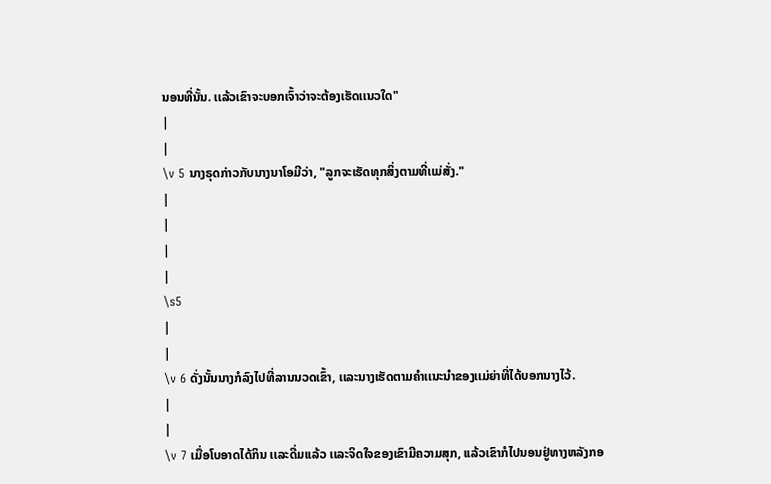ນອນທີ່ນັ້ນ. ເເລ້ວເຂົາຈະບອກເຈົ້າວ່າຈະຕ້ອງເຮັດເເນວໃດ"
|
|
\v 5 ນາງຣຸດກ່າວກັບນາງນາໂອມີວ່າ, "ລູກຈະເຮັດທຸກສິ່ງຕາມທີ່ເເມ່ສັ່ງ."
|
|
|
|
\s5
|
|
\v 6 ດັ່ງນັ້ນນາງກໍລົງໄປທີ່ລານນວດເຂົ້າ, ເເລະນາງເຮັດຕາມຄຳເເນະນຳຂອງເເມ່ຍ່າທີ່ໄດ້ບອກນາງໄວ້.
|
|
\v 7 ເມື່ອໂບອາດໄດ້ກິນ ເເລະດື່ມເເລ້ວ ເເລະຈິດໃຈຂອງເຂົາມີຄວາມສຸກ, ເເລ້ວເຂົາກໍໄປນອນຢູ່ທາງຫລັງກອ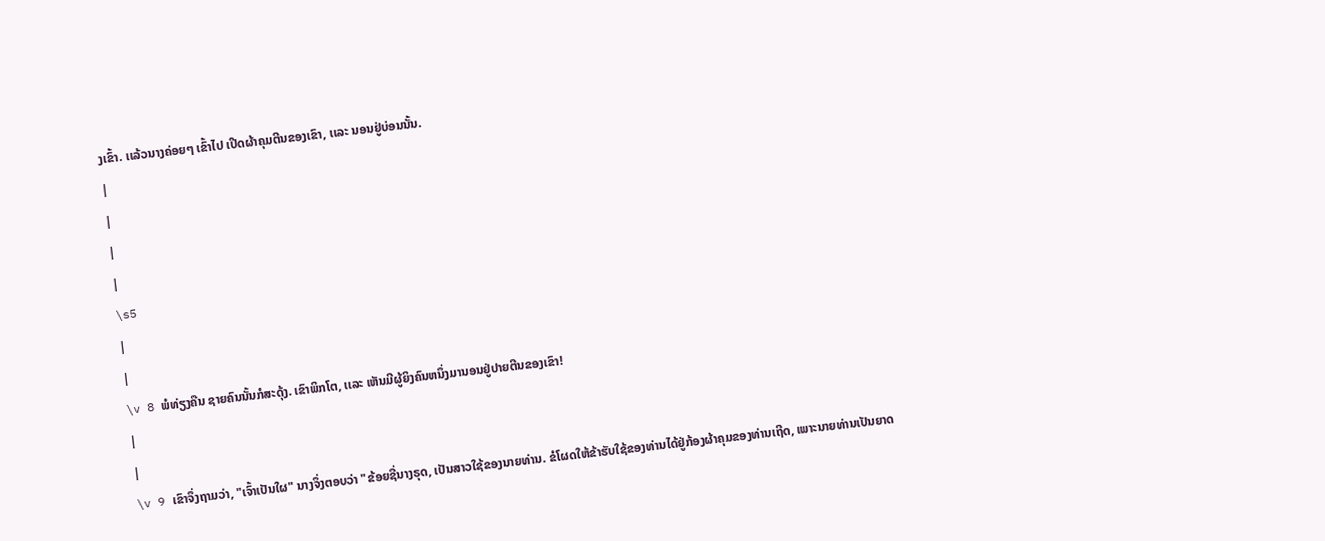ງເຂົ້າ. ເເລ້ວນາງຄ່ອຍໆ ເຂົ້າໄປ ເປີດຜ້າຄຸມຕີນຂອງເຂົາ, ເເລະ ນອນຢູ່ບ່ອນນັ້ນ.
|
|
|
|
\s5
|
|
\v 8 ພໍທ່ຽງຄືນ ຊາຍຄົນນັ້ນກໍສະດຸ້ງ. ເຂົາພິກໂຕ, ເເລະ ເຫັນມີຜູ້ຍິງຄົນຫນຶ່ງມານອນຢູ່ປາຍຕີນຂອງເຂົາ!
|
|
\v 9 ເຂົາຈຶ່ງຖາມວ່າ, "ເຈົ້າເປັນໃຜ" ນາງຈຶ່ງຕອບວ່າ "ຂ້ອຍຊື່ນາງຣຸດ, ເປັນສາວໃຊ້ຂອງນາຍທ່ານ. ຂໍໂຜດໃຫ້ຂ້າຮັບໃຊ້ຂອງທ່ານໄດ້ຢູ່ກ້ອງຜ້າຄຸມຂອງທ່ານເຖີດ, ເພາະນາຍທ່ານເປັນຍາດ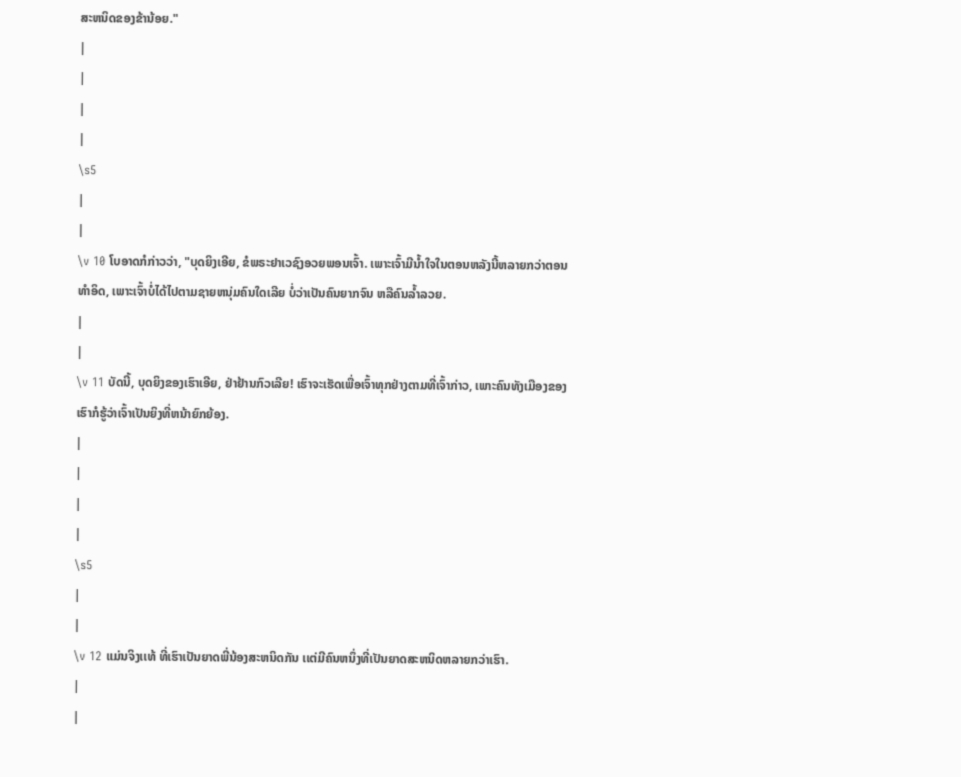ສະຫນິດຂອງຂ້ານ້ອຍ."
|
|
|
|
\s5
|
|
\v 10 ໂບອາດກໍກ່າວວ່າ, "ບຸດຍິງເອີຍ, ຂໍພຣະຢາເວຊົງອວຍພອນເຈົ້າ. ເພາະເຈົ້າມີນ້ຳໃຈໃນຕອນຫລັງນີ້ຫລາຍກວ່າຕອນທຳອິດ, ເພາະເຈົ້າບໍ່ໄດ້ໄປຕາມຊາຍຫນຸ່ມຄົນໃດເລີຍ ບໍ່ວ່າເປັນຄົນຍາກຈົນ ຫລືຄົນລ້ຳລວຍ.
|
|
\v 11 ບັດນີ້, ບຸດຍິງຂອງເຮົາເອີຍ, ຢ່າຢ້ານກົວເລີຍ! ເຮົາຈະເຮັດເພື່ອເຈົ້າທຸກຢ່າງຕາມທີ່ເຈົ້າກ່າວ, ເພາະຄົນທັງເມືອງຂອງເຮົາກໍຮູ້ວ່າເຈົ້າເປັນຍິງທີ່ຫນ້າຍົກຍ້ອງ.
|
|
|
|
\s5
|
|
\v 12 ແມ່ນຈິງເເທ້ ທີ່ເຮົາເປັນຍາດພີ່ນ້ອງສະຫນິດກັນ ເເຕ່ມີຄົນຫນຶ່ງທີ່ເປັນຍາດສະຫນິດຫລາຍກວ່າເຮົາ.
|
|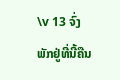\v 13 ຈົ່ງພັກຢູ່ທີ່ນີ້ຄືນ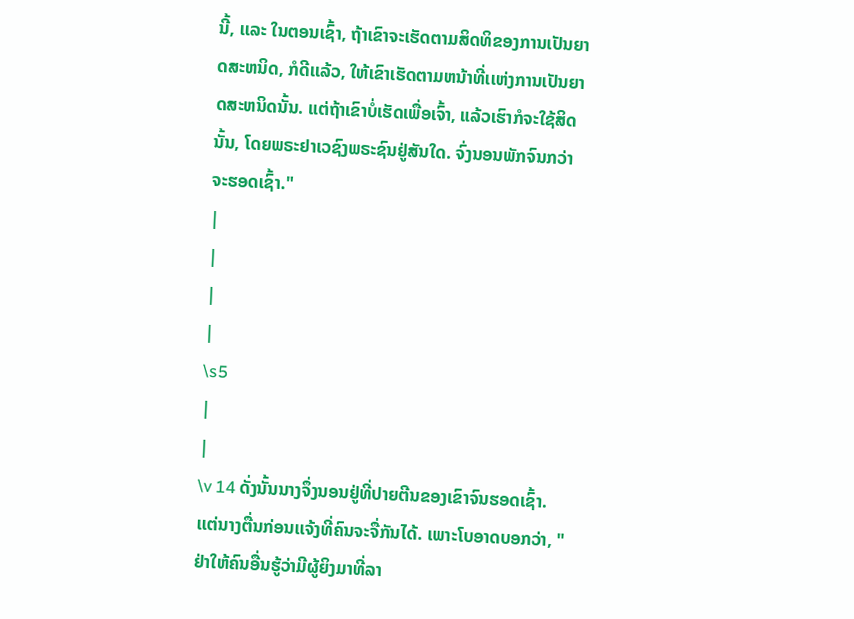ນີ້, ເເລະ ໃນຕອນເຊົ້າ, ຖ້າເຂົາຈະເຮັດຕາມສິດທິຂອງການເປັນຍາດສະຫນິດ, ກໍດີເເລ້ວ, ໃຫ້ເຂົາເຮັດຕາມຫນ້າທີ່ເເຫ່ງການເປັນຍາດສະຫນິດນັ້ນ. ແຕ່ຖ້າເຂົາບໍ່ເຮັດເພື່ອເຈົ້າ, ແລ້ວເຮົາກໍຈະໃຊ້ສິດນັ້ນ, ໂດຍພຣະຢາເວຊົງພຣະຊົນຢູ່ສັນໃດ. ຈົ່ງນອນພັກຈົນກວ່າຈະຮອດເຊົ້າ."
|
|
|
|
\s5
|
|
\v 14 ດັ່ງນັ້ນນາງຈຶ່ງນອນຢູ່ທີ່ປາຍຕີນຂອງເຂົາຈົນຮອດເຊົ້າ. ເເຕ່ນາງຕື່ນກ່ອນເເຈ້ງທີ່ຄົນຈະຈື່ກັນໄດ້. ເພາະໂບອາດບອກວ່າ, "ຢ່າໃຫ້ຄົນອື່ນຮູ້ວ່າມີຜູ້ຍິງມາທີ່ລາ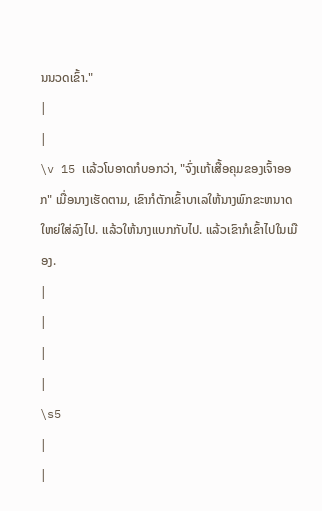ນນວດເຂົ້າ."
|
|
\v 15 ເເລ້ວໂບອາດກໍບອກວ່າ, "ຈົ່ງເເກ້ເສື້ອຄຸມຂອງເຈົ້າອອກ" ເມື່ອນາງເຮັດຕາມ, ເຂົາກໍຕັກເຂົ້າບາເລໃຫ້ນາງພົກຂະຫນາດໃຫຍ່ໃສ່ລົງໄປ. ເເລ້ວໃຫ້ນາງເເບກກັບໄປ. ເເລ້ວເຂົາກໍເຂົ້າໄປໃນເມືອງ.
|
|
|
|
\s5
|
|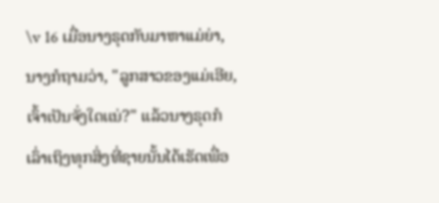\v 16 ເມື່ອນາງຣຸດກັບມາຫາເເມ່ຍ່າ, ນາງກໍຖາມວ່າ, "ລູກສາວຂອງເເມ່ເອີຍ, ເຈົ້າເປັນຈັ່ງໃດເເນ່?" ແລ້ວນາງຣຸດກໍເລົ່າເຖິງທຸກສິ່ງທີ່ຊາຍນັ້ນໄດ້ເຮັດເພື່ອ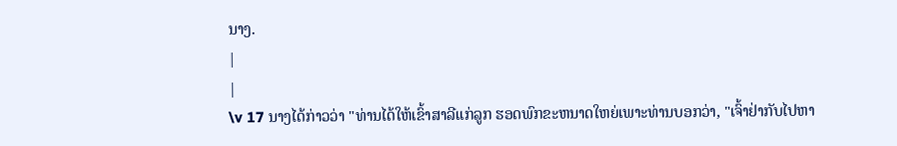ນາງ.
|
|
\v 17 ນາງໄດ້ກ່າວວ່າ "ທ່ານໄດ້ໃຫ້ເຂົ້າສາລີເເກ່ລູກ ຮອດພົກຂະຫນາດໃຫຍ່ເພາະທ່ານບອກວ່າ, "ເຈົ້າຢ່າກັບໄປຫາ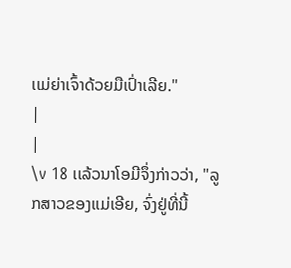ເເມ່ຍ່າເຈົ້າດ້ວຍມືເປົ່າເລີຍ."
|
|
\v 18 ເເລ້ວນາໂອມີຈຶ່ງກ່າວວ່າ, "ລູກສາວຂອງເເມ່ເອີຍ, ຈົ່ງຢູ່ທີ່ນີ້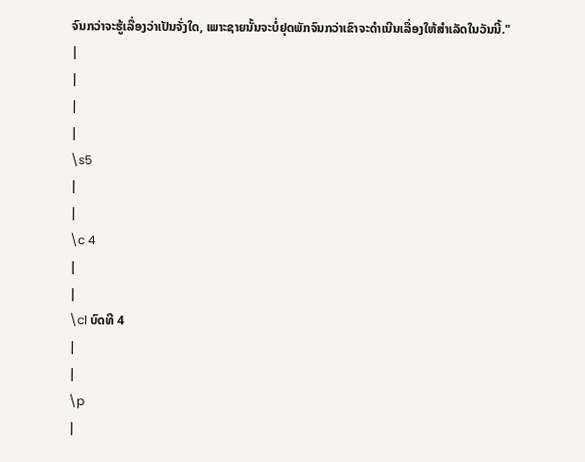ຈົນກວ່າຈະຮູ້ເລື່ອງວ່າເປັນຈັ່ງໃດ, ເພາະຊາຍນັ້ນຈະບໍ່ຢຸດພັກຈົນກວ່າເຂົາຈະດຳເນີນເລື່ອງໃຫ້ສຳເລັດໃນວັນນີ້."
|
|
|
|
\s5
|
|
\c 4
|
|
\cl ບົດທີ 4
|
|
\p
|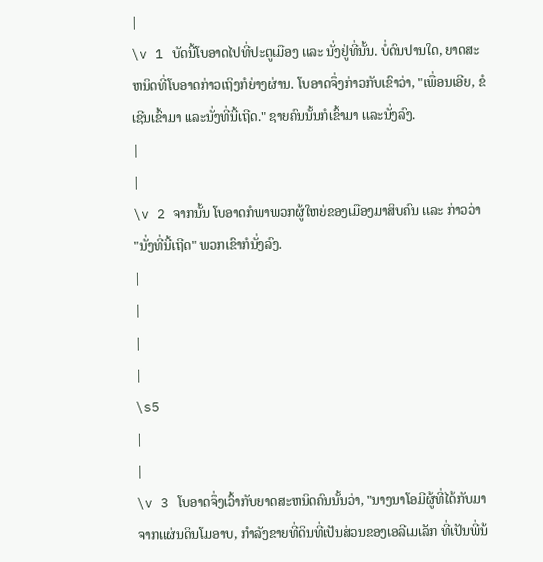|
\v 1 ບັດນີ້ໂບອາດໄປທີ່ປະຕູເມືອງ ເເລະ ນັ່ງຢູ່ທີ່ນັ້ນ. ບໍ່ດົນປານໃດ, ຍາດສະຫນິດທີ່ໂບອາດກ່າວເຖິງກໍຍ່າງຜ່ານ. ໂບອາດຈຶ່ງກ່າວກັບເຂົາວ່າ, "ເພື່ອນເອີຍ, ຂໍເຊີນເຂົ້າມາ ເເລະນັ່ງທີ່ນີ້ເຖີດ." ຊາຍຄົນນັ້ນກໍເຂົ້າມາ ເເລະນັ່ງລົງ.
|
|
\v 2 ຈາກນັ້ນ ໂບອາດກໍພາພວກຜູ້ໃຫຍ່ຂອງເມືອງມາສິບຄົນ ເເລະ ກ່າວວ່າ "ນັ່ງທີ່ນີ້ເຖີດ" ພວກເຂົາກໍນັ່ງລົງ.
|
|
|
|
\s5
|
|
\v 3 ໂບອາດຈຶ່ງເວົ້າກັບຍາດສະຫນິດຄົນນັ້ນວ່າ, "ນາງນາໂອມີຜູ້ທີ່ໄດ້ກັບມາຈາກເເຜ່ນດິນໂມອາບ, ກຳລັງຂາຍທີ່ດິນທີ່ເປັນສ່ວນຂອງເອລີເມເລັກ ທີ່ເປັນພີ່ນ້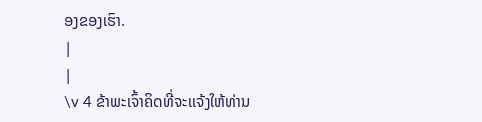ອງຂອງເຮົາ.
|
|
\v 4 ຂ້າພະເຈົ້າຄິດທີ່ຈະເເຈ້ງໃຫ້ທ່ານ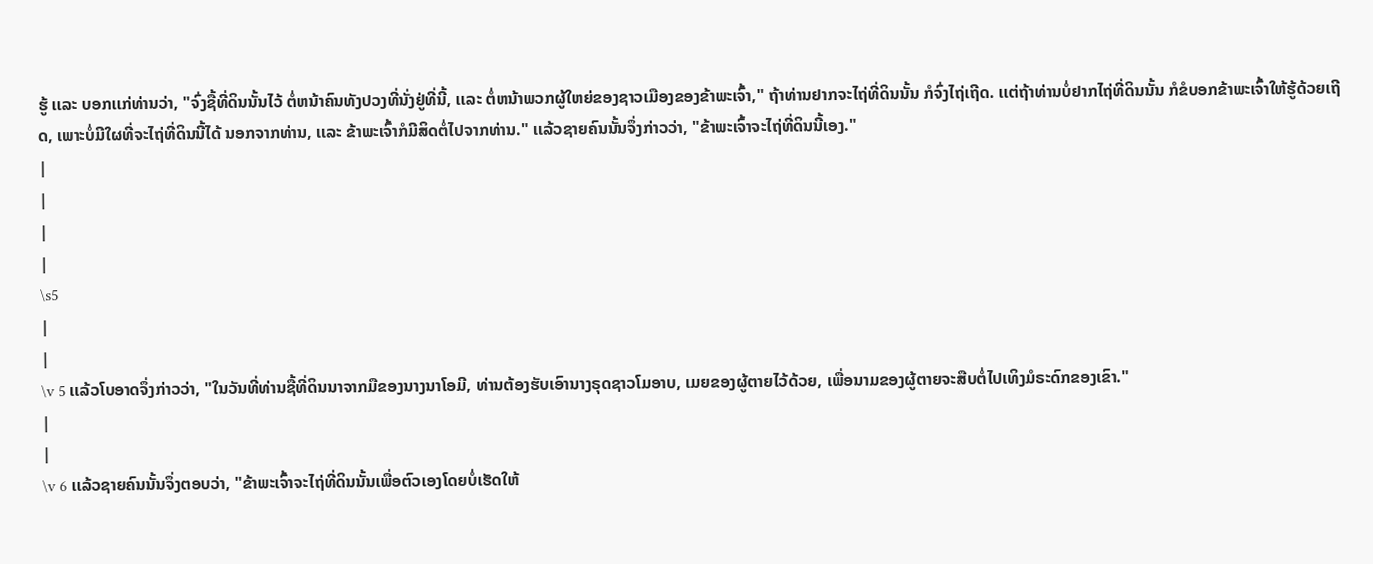ຮູ້ ເເລະ ບອກເເກ່ທ່ານວ່າ, "ຈົ່ງຊື້ທີ່ດິນນັ້ນໄວ້ ຕໍ່ຫນ້າຄົນທັງປວງທີ່ນັ່ງຢູ່ທີ່ນີ້, ເເລະ ຕໍ່ຫນ້າພວກຜູ້ໃຫຍ່ຂອງຊາວເມືອງຂອງຂ້າພະເຈົ້າ," ຖ້າທ່ານຢາກຈະໄຖ່ທີ່ດິນນັ້ນ ກໍຈົ່ງໄຖ່ເຖີດ. ເເຕ່ຖ້າທ່ານບໍ່ຢາກໄຖ່ທີ່ດິນນັ້ນ ກໍຂໍບອກຂ້າພະເຈົ້າໃຫ້ຮູ້ດ້ວຍເຖີດ, ເພາະບໍ່ມີໃຜທີ່ຈະໄຖ່ທີ່ດິນນີ້ໄດ້ ນອກຈາກທ່ານ, ເເລະ ຂ້າພະເຈົ້າກໍມີສິດຕໍ່ໄປຈາກທ່ານ." ເເລ້ວຊາຍຄົນນັ້ນຈຶ່ງກ່າວວ່າ, "ຂ້າພະເຈົ້າຈະໄຖ່ທີ່ດິນນີ້ເອງ."
|
|
|
|
\s5
|
|
\v 5 ເເລ້ວໂບອາດຈຶ່ງກ່າວວ່າ, "ໃນວັນທີ່ທ່ານຊື້ທີ່ດິນນາຈາກມືຂອງນາງນາໂອມີ, ທ່ານຕ້ອງຮັບເອົານາງຣຸດຊາວໂມອາບ, ເມຍຂອງຜູ້ຕາຍໄວ້ດ້ວຍ, ເພື່ອນາມຂອງຜູ້ຕາຍຈະສືບຕໍ່ໄປເທິງມໍຣະດົກຂອງເຂົາ."
|
|
\v 6 ເເລ້ວຊາຍຄົນນັ້ນຈຶ່ງຕອບວ່າ, "ຂ້າພະເຈົ້າຈະໄຖ່ທີ່ດິນນັ້ນເພື່ອຕົວເອງໂດຍບໍ່ເຮັດໃຫ້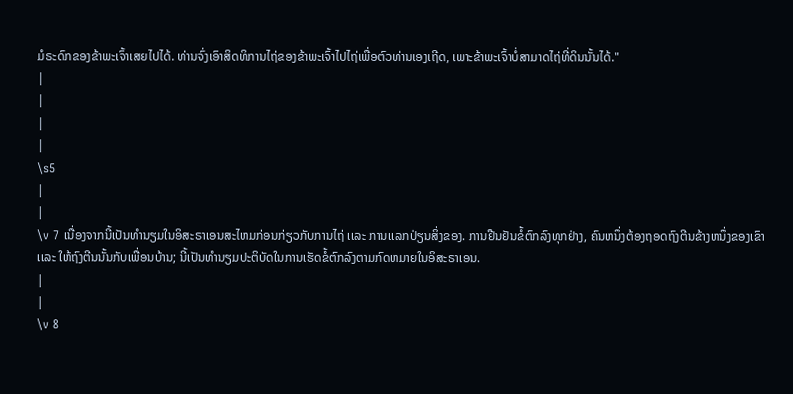ມໍຣະດົກຂອງຂ້າພະເຈົ້າເສຍໄປໄດ້. ທ່ານຈົ່ງເອົາສິດທິການໄຖ່ຂອງຂ້າພະເຈົ້າໄປໄຖ່ເພື່ອຕົວທ່ານເອງເຖີດ, ເພາະຂ້າພະເຈົ້າບໍ່ສາມາດໄຖ່ທີ່ດິນນັ້ນໄດ້."
|
|
|
|
\s5
|
|
\v 7 ເນື່ອງຈາກນີ້ເປັນທຳນຽມໃນອິສະຣາເອນສະໄຫມກ່ອນກ່ຽວກັບການໄຖ່ ເເລະ ການເເລກປ່ຽນສິ່ງຂອງ. ການຢືນຢັນຂໍ້ຕົກລົງທຸກຢ່າງ, ຄົນຫນຶ່ງຕ້ອງຖອດຖົງຕີນຂ້າງຫນຶ່ງຂອງເຂົາ ເເລະ ໃຫ້ຖົງຕີນນັ້ນກັບເພື່ອນບ້ານ; ນີ້ເປັນທຳນຽມປະຕິບັດໃນການເຮັດຂໍ້ຕົກລົງຕາມກົດຫມາຍໃນອິສະຣາເອນ.
|
|
\v 8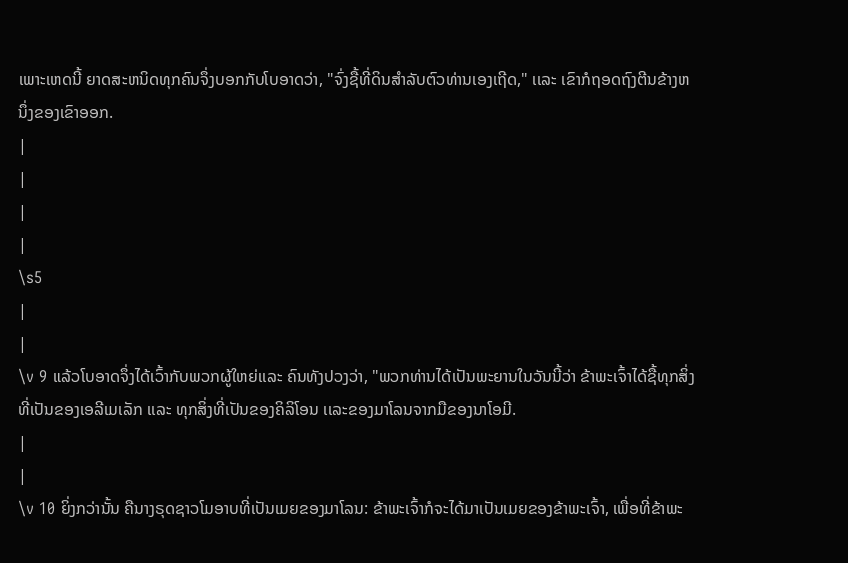ເພາະເຫດນີ້ ຍາດສະຫນິດທຸກຄົນຈຶ່ງບອກກັບໂບອາດວ່າ, "ຈົ່ງຊື້ທີ່ດິນສຳລັບຕົວທ່ານເອງເຖີດ," ເເລະ ເຂົາກໍຖອດຖົງຕີນຂ້າງຫນຶ່ງຂອງເຂົາອອກ.
|
|
|
|
\s5
|
|
\v 9 ແລ້ວໂບອາດຈຶ່ງໄດ້ເວົ້າກັບພວກຜູ້ໃຫຍ່ເເລະ ຄົນທັງປວງວ່າ, "ພວກທ່ານໄດ້ເປັນພະຍານໃນວັນນີ້ວ່າ ຂ້າພະເຈົ້າໄດ້ຊື້ທຸກສິ່ງທີ່ເປັນຂອງເອລີເມເລັກ ເເລະ ທຸກສິ່ງທີ່ເປັນຂອງຄິລິໂອນ ເເລະຂອງມາໂລນຈາກມືຂອງນາໂອມີ.
|
|
\v 10 ຍິ່ງກວ່ານັ້ນ ຄືນາງຣຸດຊາວໂມອາບທີ່ເປັນເມຍຂອງມາໂລນ: ຂ້າພະເຈົ້າກໍຈະໄດ້ມາເປັນເມຍຂອງຂ້າພະເຈົ້າ, ເພື່ອທີ່ຂ້າພະ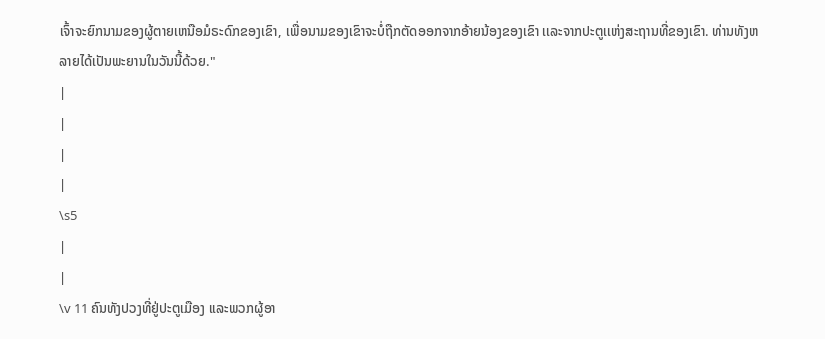ເຈົ້າຈະຍົກນາມຂອງຜູ້ຕາຍເຫນືອມໍຣະດົກຂອງເຂົາ, ເພື່ອນາມຂອງເຂົາຈະບໍ່ຖືກຕັດອອກຈາກອ້າຍນ້ອງຂອງເຂົາ ເເລະຈາກປະຕູເເຫ່ງສະຖານທີ່ຂອງເຂົາ. ທ່ານທັງຫລາຍໄດ້ເປັນພະຍານໃນວັນນີ້ດ້ວຍ."
|
|
|
|
\s5
|
|
\v 11 ຄົນທັງປວງທີ່ຢູ່ປະຕູເມືອງ ເເລະພວກຜູ້ອາ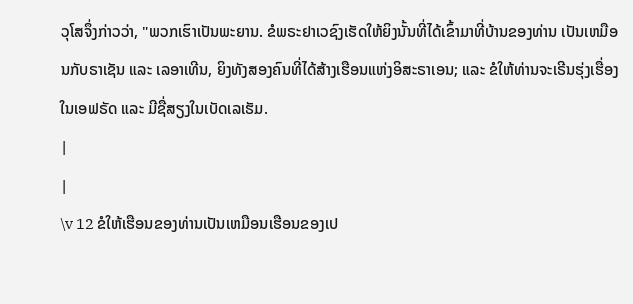ວຸໂສຈຶ່ງກ່າວວ່າ, "ພວກເຮົາເປັນພະຍານ. ຂໍພຣະຢາເວຊົງເຮັດໃຫ້ຍິງນັ້ນທີ່ໄດ້ເຂົ້າມາທີ່ບ້ານຂອງທ່ານ ເປັນເຫມືອນກັບຣາເຊັນ ແລະ ເລອາເທີນ, ຍິງທັງສອງຄົນທີ່ໄດ້ສ້າງເຮືອນແຫ່ງອິສະຣາເອນ; ແລະ ຂໍໃຫ້ທ່ານຈະເຣີນຮຸ່ງເຮື່ອງໃນເອຟຣັດ ແລະ ມີຊື່ສຽງໃນເບັດເລເຮັມ.
|
|
\v 12 ຂໍໃຫ້ເຮືອນຂອງທ່ານເປັນເຫມືອນເຮືອນຂອງເປ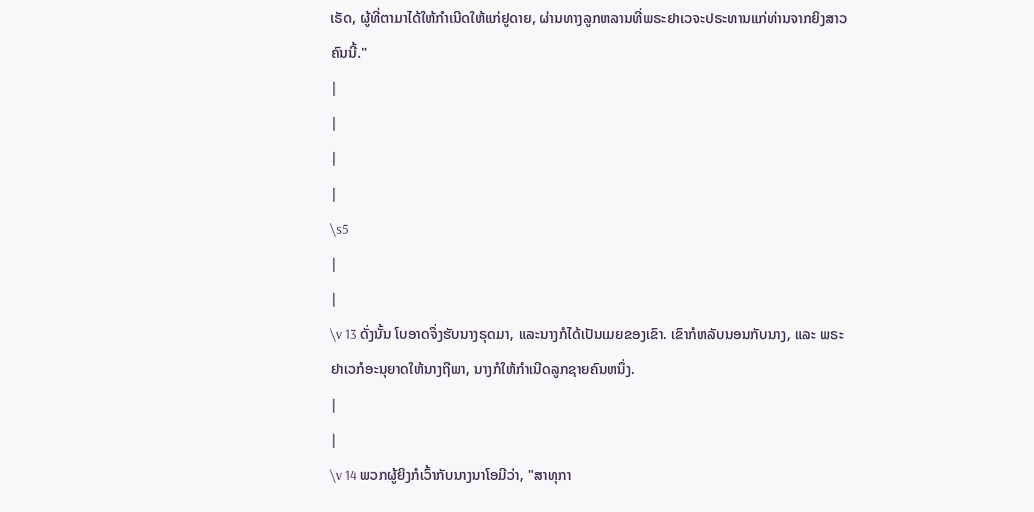ເຣັດ, ຜູ້ທີ່ຕາມາໄດ້ໃຫ້ກຳເນີດໃຫ້ແກ່ຢູດາຍ, ຜ່ານທາງລູກຫລານທີ່ພຣະຢາເວຈະປຣະທານແກ່ທ່ານຈາກຍິງສາວຄົນນີ້."
|
|
|
|
\s5
|
|
\v 13 ດັ່ງນັ້ນ ໂບອາດຈຶ່ງຮັບນາງຣຸດມາ, ແລະນາງກໍໄດ້ເປັນເມຍຂອງເຂົາ. ເຂົາກໍຫລັບນອນກັບນາງ, ແລະ ພຣະຢາເວກໍອະນຸຍາດໃຫ້ນາງຖືພາ, ນາງກໍໃຫ້ກຳເນີດລູກຊາຍຄົນຫນຶ່ງ.
|
|
\v 14 ພວກຜູ້ຍິງກໍເວົ້າກັບນາງນາໂອມີວ່າ, "ສາທຸກາ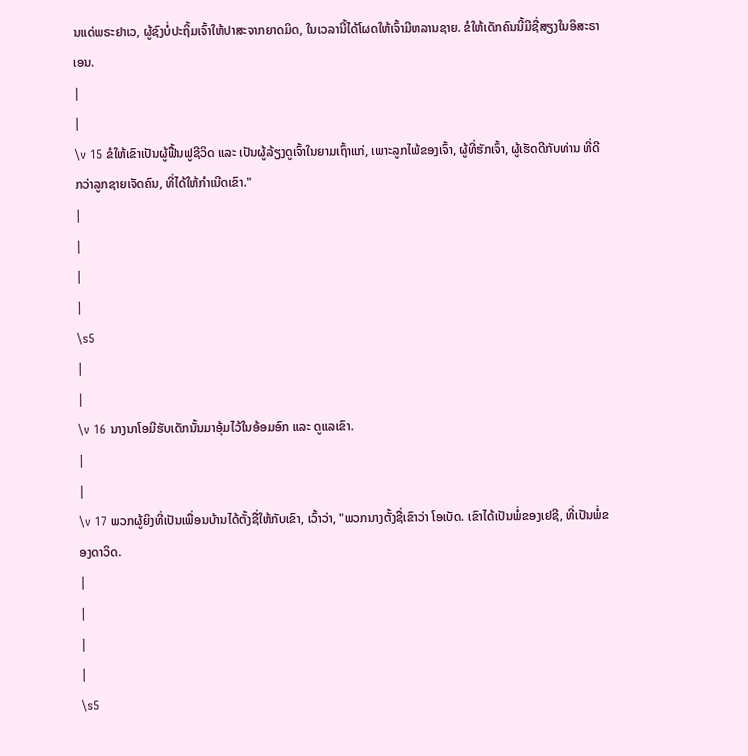ນແດ່ພຣະຢາເວ, ຜູ້ຊົງບໍ່ປະຖິ້ມເຈົ້າໃຫ້ປາສະຈາກຍາດມິດ, ໃນເວລານີ້ໄດ້ໂຜດໃຫ້ເຈົ້າມີຫລານຊາຍ. ຂໍໃຫ້ເດັກຄົນນີ້ມີຊື່ສຽງໃນອິສະຣາເອນ.
|
|
\v 15 ຂໍໃຫ້ເຂົາເປັນຜູ້ຟື້ນຟູຊີວິດ ແລະ ເປັນຜູ້ລ້ຽງດູເຈົ້າໃນຍາມເຖົ້າແກ່, ເພາະລູກໄພ້ຂອງເຈົ້າ, ຜູ້ທີ່ຮັກເຈົ້າ, ຜູ້ເຮັດດີກັບທ່ານ ທີ່ດີກວ່າລູກຊາຍເຈັດຄົນ, ທີ່ໄດ້ໃຫ້ກຳເນີດເຂົາ."
|
|
|
|
\s5
|
|
\v 16 ນາງນາໂອມີຮັບເດັກນັ້ນມາອຸ້ມໄວ້ໃນອ້ອມອົກ ແລະ ດູແລເຂົາ.
|
|
\v 17 ພວກຜູ້ຍິງທີ່ເປັນເພື່ອນບ້ານໄດ້ຕັ້ງຊື່ໃຫ້ກັບເຂົາ, ເວົ້າວ່າ, "ພວກນາງຕັ້ງຊື່ເຂົາວ່າ ໂອເບັດ. ເຂົາໄດ້ເປັນພໍ່ຂອງເຢຊີ, ທີ່ເປັນພໍ່ຂອງດາວິດ.
|
|
|
|
\s5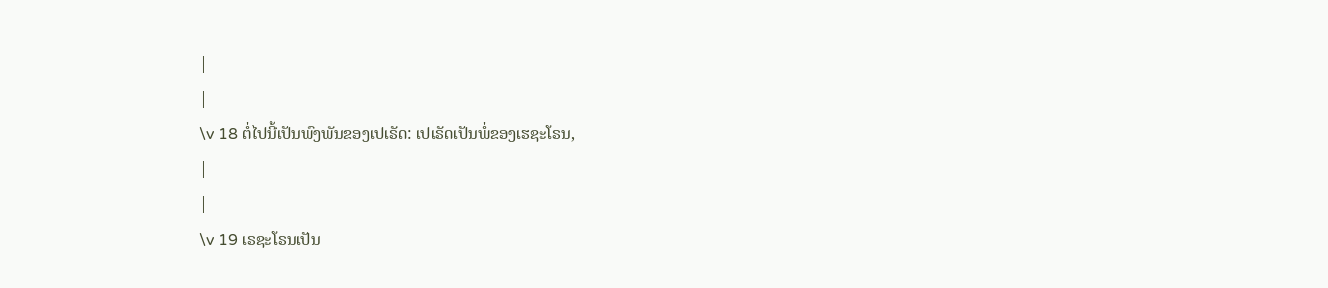|
|
\v 18 ຕໍ່ໄປນີ້ເປັນພົງພັນຂອງເປເຣັດ: ເປເຣັດເປັນພໍ່ຂອງເຮຊະໂຣນ,
|
|
\v 19 ເຣຊະໂຣນເປັນ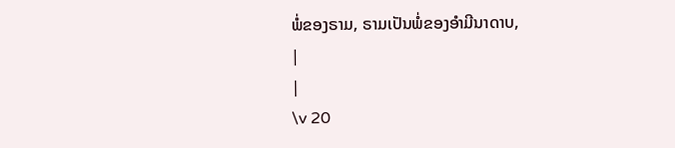ພໍ່ຂອງຣາມ, ຣາມເປັນພໍ່ຂອງອຳມີນາດາບ,
|
|
\v 20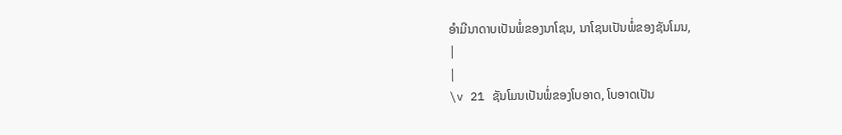ອຳມີນາດາບເປັນພໍ່ຂອງນາໂຊນ, ນາໂຊນເປັນພໍ່ຂອງຊັນໂມນ,
|
|
\v 21 ຊັນໂມນເປັນພໍ່ຂອງໂບອາດ, ໂບອາດເປັນ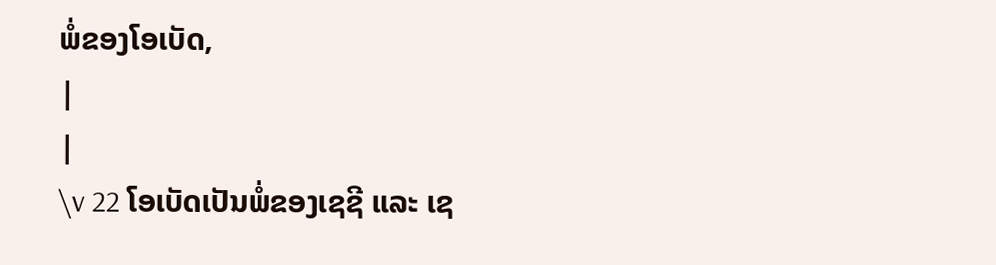ພໍ່ຂອງໂອເບັດ,
|
|
\v 22 ໂອເບັດເປັນພໍ່ຂອງເຊຊີ ແລະ ເຊ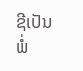ຊີເປັນພໍ່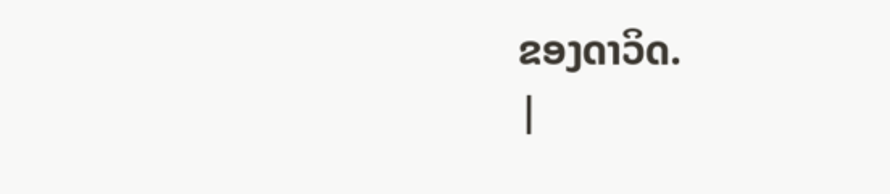ຂອງດາວິດ.
|